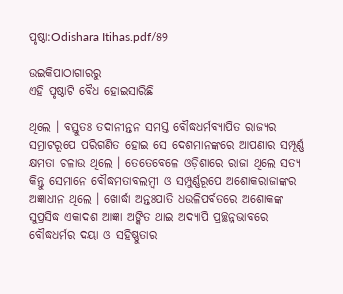ପୃଷ୍ଠା:Odishara Itihas.pdf/୫୨

ଉଇକିପାଠାଗାର‌ରୁ
ଏହି ପୃଷ୍ଠାଟି ବୈଧ ହୋଇସାରିଛି

ଥିଲେ । ବସ୍ତୁତଃ ତଦାନୀନ୍ତନ ସମସ୍ତ ବୌଦ୍ଧଧର୍ମବ୍ୟାପିତ ରାଜ୍ୟର ସମ୍ରାଟରୂପେ ପରିଗଣିତ ହୋଇ ସେ ଦେଶମାନଙ୍କରେ ଆପଣାର ସମ୍ପୂର୍ଣ୍ଣ କ୍ଷମତା ଚଳାଉ ଥିଲେ । ତେତେବେଳେ ଓଡ଼ିଶାରେ ରାଜା ଥିଲେ ସତ୍ୟ କିନ୍ତୁ ସେମାନେ ବୌଦ୍ଧମତାବଲମ୍ବୀ ଓ ସମ୍ପୁର୍ଣ୍ଣରୂପେ ଅଶୋକରାଜାଙ୍କର ଅଜ୍ଞାଧୀନ ଥିଲେ । ଖୋର୍ଦ୍ଧା ଅନ୍ତଃପାତି ଧଉଳିପର୍ବତରେ ଅଶୋକଙ୍କ ସୁପ୍ରସିଦ୍ଧ ଏକାଦଶ ଆଜ୍ଞା ଅଙ୍କିତ ଥାଇ ଅଦ୍ୟାପି ପ୍ରଚ୍ଛନ୍ନଭାବରେ ବୌଦ୍ଧଧର୍ମର ଦୟା ଓ ସ‌ହିଷ୍ଣୁତାର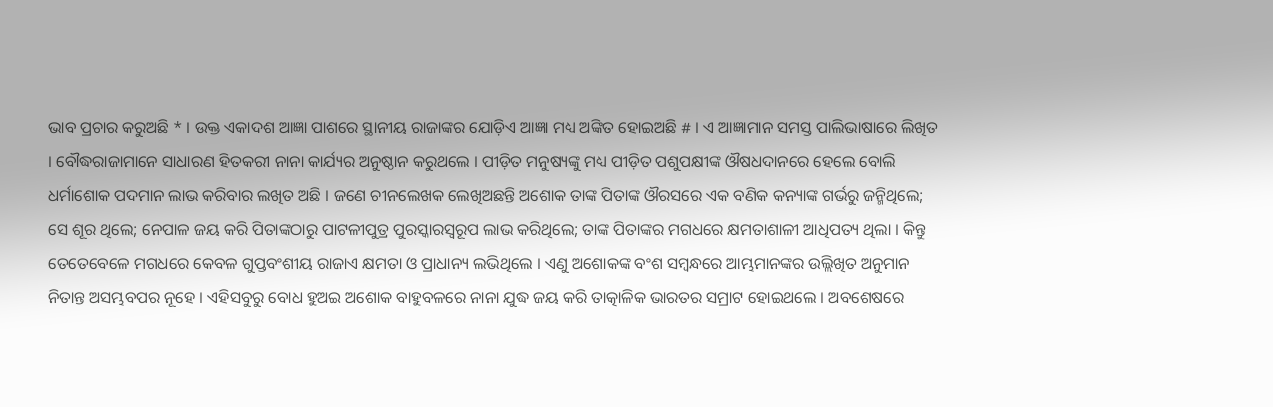ଭାବ ପ୍ରଚାର କରୁଅଛି * । ଉକ୍ତ ଏକାଦଶ ଆଜ୍ଞା ପାଶରେ ସ୍ଥାନୀୟ ରାଜାଙ୍କର ଯୋଡ଼ିଏ ଆଜ୍ଞା ମଧ୍ୟ ଅଙ୍କିତ ହୋଇଅଛି # । ଏ ଆଜ୍ଞାମାନ ସମସ୍ତ ପାଲିଭାଷାରେ ଲିଖିତ । ବୌଦ୍ଧରାଜାମାନେ ସାଧାରଣ ହିତକରୀ ନାନା କାର୍ଯ୍ୟର ଅନୁଷ୍ଠାନ କରୁଥଲେ । ପୀଡ଼ିତ ମନୁଷ୍ୟଙ୍କୁ ମଧ୍ୟ ପୀଡ଼ିତ ପଶୁପକ୍ଷୀଙ୍କ ଔଷଧଦାନରେ ହେଲେ ବୋଲି ଧର୍ମାଶୋକ ପଦମାନ ଲାଭ କରିବାର ଲଖିତ ଅଛି । ଜଣେ ଚୀନଲେଖକ ଲେଖିଅଛନ୍ତି ଅଶୋକ ତାଙ୍କ ପିତାଙ୍କ ଔରସରେ ଏକ ବଣିକ କନ୍ୟାଙ୍କ ଗର୍ଭରୁ ଜନ୍ମିଥିଲେ; ସେ ଶୂର ଥିଲେ; ନେପାଳ ଜୟ କରି ପିତାଙ୍କଠାରୁ ପାଟଳୀପୁତ୍ର ପୁରସ୍କାରସ୍ୱରୂପ ଲାଭ କରିଥିଲେ; ତାଙ୍କ ପିତାଙ୍କର ମଗଧରେ କ୍ଷମତାଶାଳୀ ଆଧିପତ୍ୟ ଥିଲା । କିନ୍ତୁ ତେତେବେଳେ ମଗଧରେ କେବଳ ଗୁପ୍ତବଂଶୀୟ ରାଜାଏ କ୍ଷମତା ଓ ପ୍ରାଧାନ୍ୟ ଲଭିଥିଲେ । ଏଣୁ ଅଶୋକଙ୍କ ବଂଶ ସମ୍ବନ୍ଧରେ ଆମ୍ଭମାନଙ୍କର ଉଲ୍ଲିଖିତ ଅନୁମାନ ନିତାନ୍ତ ଅସମ୍ଭବପର ନୂହେ । ଏହିସବୁରୁ ବୋଧ ହୁଅଇ ଅଶୋକ ବାହୁବଳରେ ନାନା ଯୁଦ୍ଧ ଜୟ କରି ତାତ୍କାଳିକ ଭାରତର ସମ୍ରାଟ ହୋଇଥଲେ । ଅବଶେଷରେ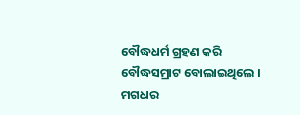ବୌଦ୍ଧଧର୍ମ ଗ୍ରହଣ କରି ବୌଦ୍ଧସମ୍ରାଟ ବୋଲାଇଥିଲେ । ମଗଧର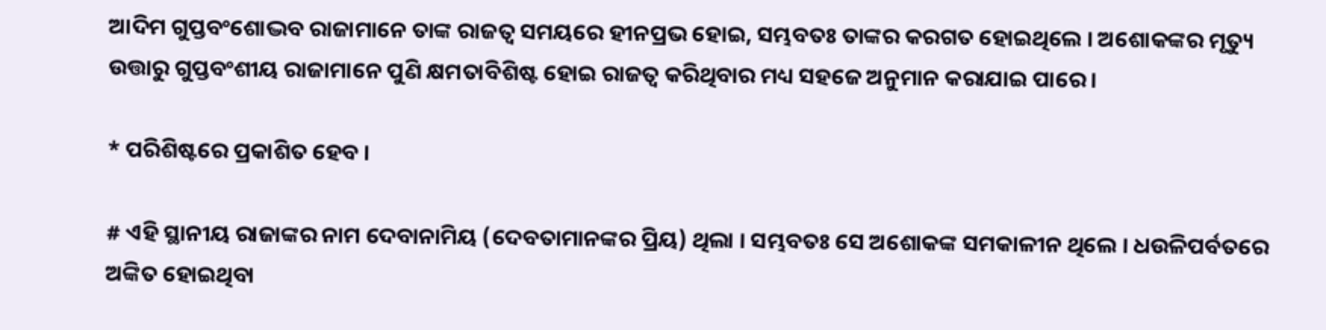ଆଦିମ ଗୁପ୍ତବଂଶୋଦ୍ଭବ ରାଜାମାନେ ତାଙ୍କ ରାଜତ୍ୱ ସମୟରେ ହୀନପ୍ରଭ ହୋଇ, ସମ୍ଭବତଃ ତାଙ୍କର କରଗତ ହୋଇଥିଲେ । ଅଶୋକଙ୍କର ମୃତ୍ୟୁ ଉତ୍ତାରୁ ଗୁପ୍ତବଂଶୀୟ ରାଜାମାନେ ପୁଣି କ୍ଷମତାବିଶିଷ୍ଟ ହୋଇ ରାଜତ୍ୱ କରିଥିବାର ମଧ୍ୟ ସହଜେ ଅନୁମାନ କରାଯାଇ ପାରେ ।

* ପରିଶିଷ୍ଟରେ ପ୍ରକାଶିତ ହେବ ।

# ଏହି ସ୍ଥାନୀୟ ରାଜାଙ୍କର ନାମ ଦେବାନାମିୟ (ଦେବତାମାନଙ୍କର ପ୍ରିୟ) ଥିଲା । ସମ୍ଭବତଃ ସେ ଅଶୋକଙ୍କ ସମକାଳୀନ ଥିଲେ । ଧଉଳିପର୍ବତରେ ଅଙ୍କିତ ହୋଇଥିବା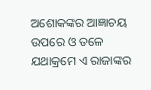ଅଶୋକଙ୍କର ଆଜ୍ଞାଚୟ ଉପରେ ଓ ତଳେ ଯଥାକ୍ରମେ ଏ ରାଜାଙ୍କର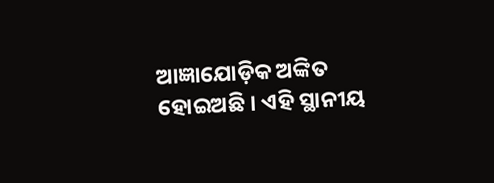ଆଜ୍ଞାଯୋଡ଼ିକ ଅଙ୍କିତ ହୋଇଅଛି । ଏହି ସ୍ଥାନୀୟ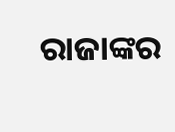ରାଜାଙ୍କର